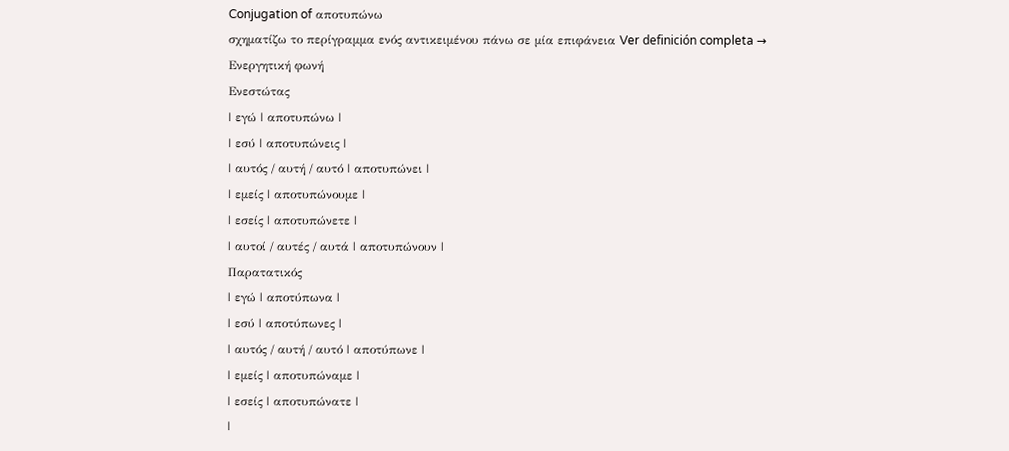Conjugation of αποτυπώνω
σχηματίζω το περίγραμμα ενός αντικειμένου πάνω σε μία επιφάνεια Ver definición completa →
Ενεργητική φωνή
Ενεστώτας
| εγώ | αποτυπώνω |
| εσύ | αποτυπώνεις |
| αυτός / αυτή / αυτό | αποτυπώνει |
| εμείς | αποτυπώνουμε |
| εσείς | αποτυπώνετε |
| αυτοί / αυτές / αυτά | αποτυπώνουν |
Παρατατικός
| εγώ | αποτύπωνα |
| εσύ | αποτύπωνες |
| αυτός / αυτή / αυτό | αποτύπωνε |
| εμείς | αποτυπώναμε |
| εσείς | αποτυπώνατε |
|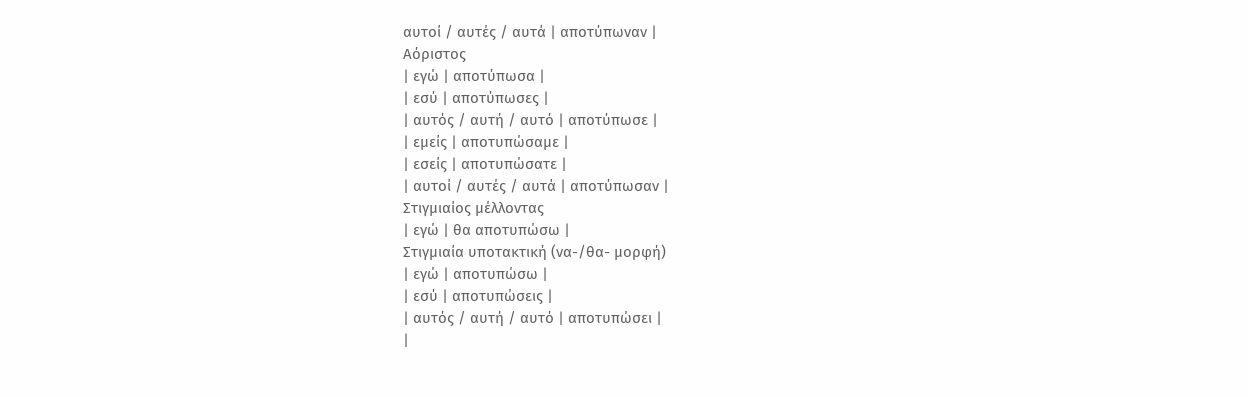αυτοί / αυτές / αυτά | αποτύπωναν |
Αόριστος
| εγώ | αποτύπωσα |
| εσύ | αποτύπωσες |
| αυτός / αυτή / αυτό | αποτύπωσε |
| εμείς | αποτυπώσαμε |
| εσείς | αποτυπώσατε |
| αυτοί / αυτές / αυτά | αποτύπωσαν |
Στιγμιαίος μέλλοντας
| εγώ | θα αποτυπώσω |
Στιγμιαία υποτακτική (να-/θα- μορφή)
| εγώ | αποτυπώσω |
| εσύ | αποτυπώσεις |
| αυτός / αυτή / αυτό | αποτυπώσει |
|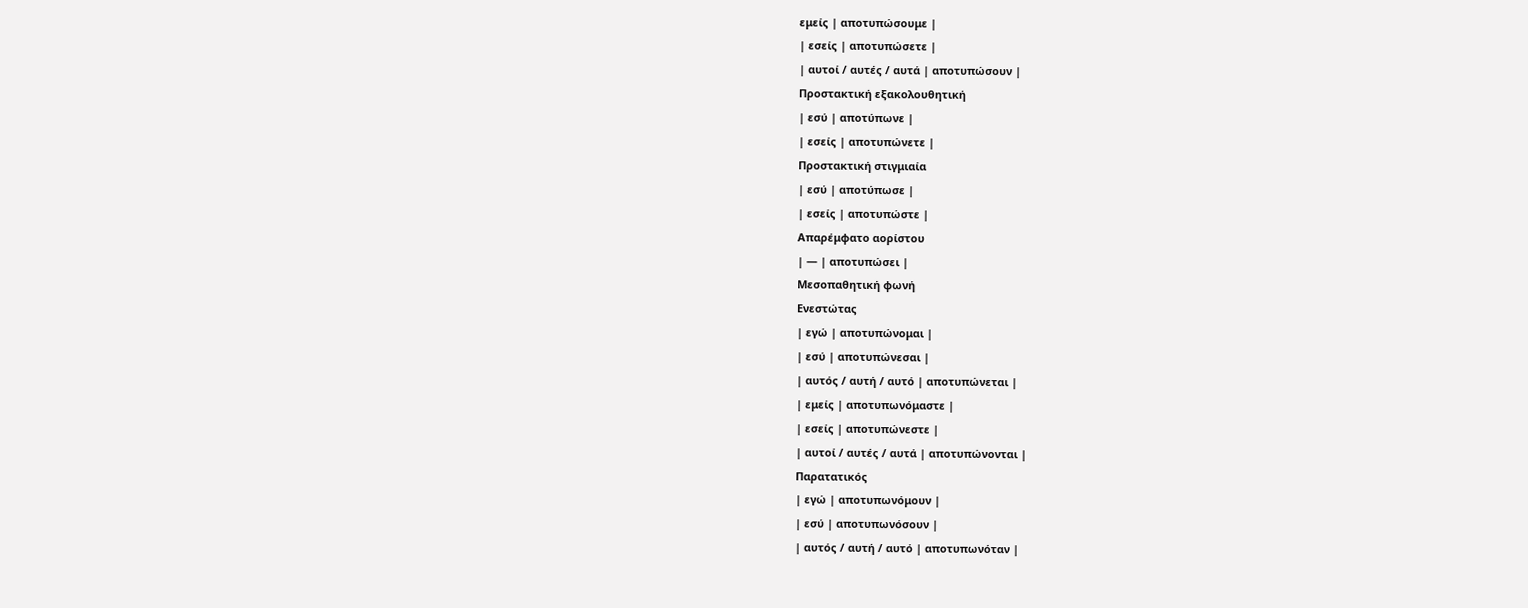εμείς | αποτυπώσουμε |
| εσείς | αποτυπώσετε |
| αυτοί / αυτές / αυτά | αποτυπώσουν |
Προστακτική εξακολουθητική
| εσύ | αποτύπωνε |
| εσείς | αποτυπώνετε |
Προστακτική στιγμιαία
| εσύ | αποτύπωσε |
| εσείς | αποτυπώστε |
Απαρέμφατο αορίστου
| — | αποτυπώσει |
Μεσοπαθητική φωνή
Ενεστώτας
| εγώ | αποτυπώνομαι |
| εσύ | αποτυπώνεσαι |
| αυτός / αυτή / αυτό | αποτυπώνεται |
| εμείς | αποτυπωνόμαστε |
| εσείς | αποτυπώνεστε |
| αυτοί / αυτές / αυτά | αποτυπώνονται |
Παρατατικός
| εγώ | αποτυπωνόμουν |
| εσύ | αποτυπωνόσουν |
| αυτός / αυτή / αυτό | αποτυπωνόταν |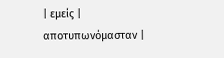| εμείς | αποτυπωνόμασταν |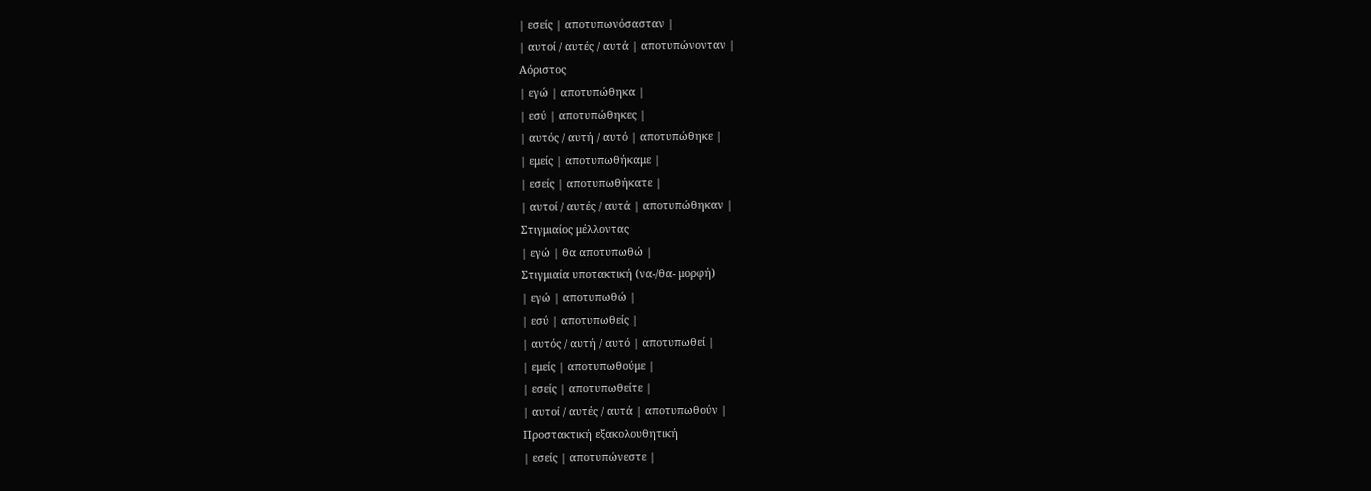| εσείς | αποτυπωνόσασταν |
| αυτοί / αυτές / αυτά | αποτυπώνονταν |
Αόριστος
| εγώ | αποτυπώθηκα |
| εσύ | αποτυπώθηκες |
| αυτός / αυτή / αυτό | αποτυπώθηκε |
| εμείς | αποτυπωθήκαμε |
| εσείς | αποτυπωθήκατε |
| αυτοί / αυτές / αυτά | αποτυπώθηκαν |
Στιγμιαίος μέλλοντας
| εγώ | θα αποτυπωθώ |
Στιγμιαία υποτακτική (να-/θα- μορφή)
| εγώ | αποτυπωθώ |
| εσύ | αποτυπωθείς |
| αυτός / αυτή / αυτό | αποτυπωθεί |
| εμείς | αποτυπωθούμε |
| εσείς | αποτυπωθείτε |
| αυτοί / αυτές / αυτά | αποτυπωθούν |
Προστακτική εξακολουθητική
| εσείς | αποτυπώνεστε |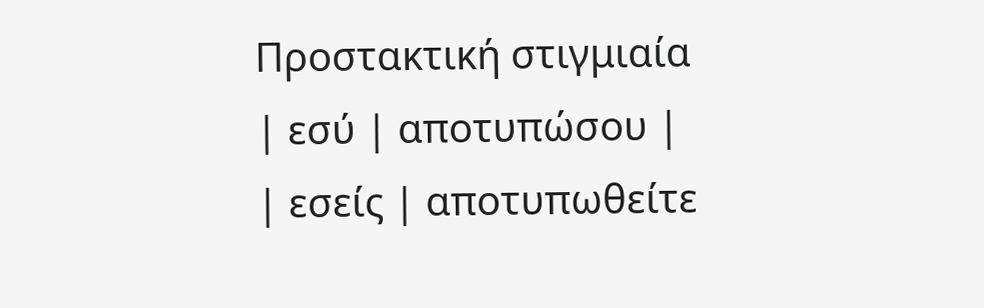Προστακτική στιγμιαία
| εσύ | αποτυπώσου |
| εσείς | αποτυπωθείτε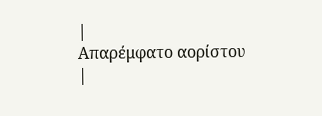|
Απαρέμφατο αορίστου
|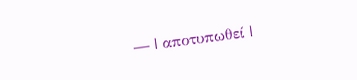— | αποτυπωθεί |